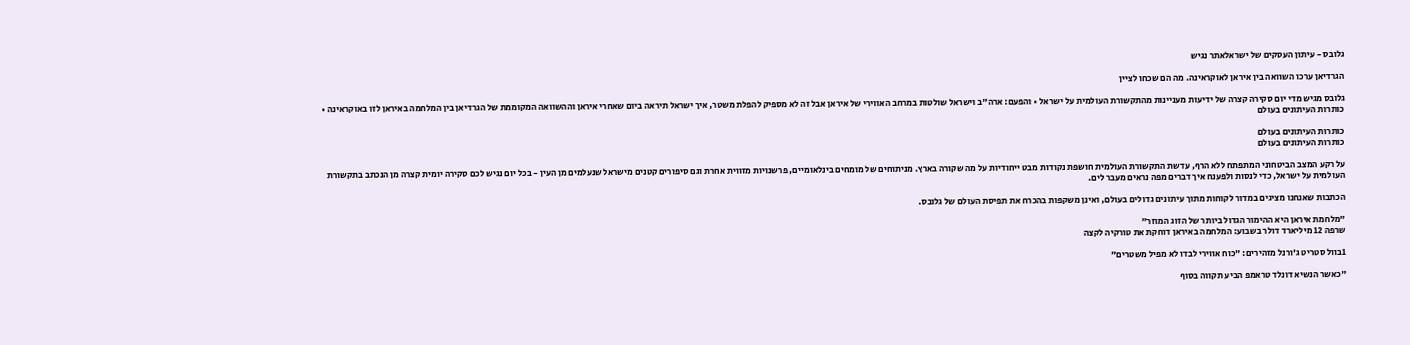גלובס - עיתון העסקים של ישראלאתר נגיש

הגרדיאן ערכו השוואה בין איראן לאוקראינה. מה הם שכחו לציין

גלובס מגיש מדי יום סקירה קצרה של ידיעות מעניינות מהתקשורת העולמית על ישראל • והפעם: ארה"ב וישראל שולטות במרחב האווירי של איראן אבל זה לא מספיק להפלת משטר, איך ישראל תיראה ביום שאחרי איראן וההשוואה המקוממת של הגרדיאן בין המלחמה באיראן לזו באוקראינה • כותרות העיתונים בעולם

כותרות העיתונים בעולם
כותרות העיתונים בעולם

על רקע המצב הביטחוני המתפתח ללא הרף, עדשת התקשורת העולמית חושפת נקודות מבט ייחודיות על מה שקורה בארץ. מניתוחים של מומחים בינלאומיים, פרשנויות מזווית אחרת וגם סיפורים קטנים מישראל שנעלמים מן העין - בכל יום נגיש לכם סקירה יומית קצרה מן הנכתב בתקשורת העולמית על ישראל, כדי לנסות ולפענח איך דברים מפה נראים מעבר לים.

הכתבות שאנחנו מציגים במדור לקוחות מתוך עיתונים גדולים בעולם, ואינן משקפות בהכרח את תפיסת העולם של גלובס.

"מלחמת איראן היא ההימור הגדול ביותר של הזוג המוזר"
שרפה 12 מיליארד דולר בשבוע: המלחמה באיראן דוחקת את טורקיה לקצה

1בוול סטריט ג'ורנל מזהירים: "כוח אווירי לבדו לא מפיל משטרים"

"כאשר הנשיא דונלד טראמפ הביע תקווה בסוף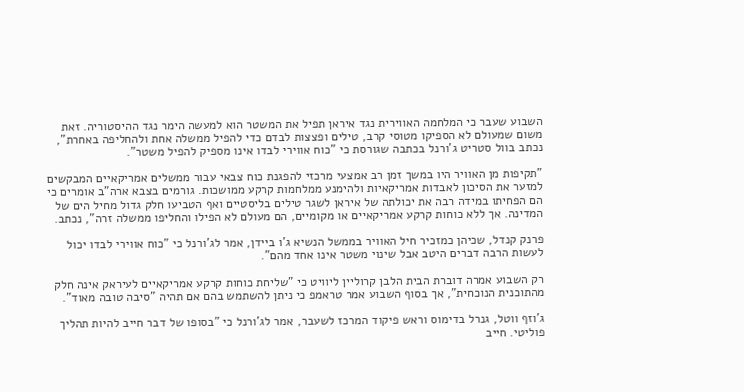השבוע שעבר כי המלחמה האווירית נגד איראן תפיל את המשטר הוא למעשה הימר נגד ההיסטוריה. זאת משום שמעולם לא הספיקו מטוסי קרב, טילים ופצצות לבדם כדי להפיל ממשלה אחת ולהחליפה באחרת", נכתב בוול סטריט ג'ורנל בכתבה שגורסת כי "כוח אווירי לבדו אינו מספיק להפיל משטר".

"תקיפות מן האוויר היו במשך זמן רב אמצעי מרכזי להפגנת כוח צבאי עבור ממשלים אמריקאיים המבקשים למזער את הסיכון לאבדות אמריקאיות ולהימנע ממלחמות קרקע ממושכות. גורמים בצבא ארה"ב אומרים כי הם הפחיתו במידה רבה את יכולתה של איראן לשגר טילים בליסטיים ואף הטביעו חלק גדול מחיל הים של המדינה. אך ללא כוחות קרקע אמריקאיים או מקומיים, הם מעולם לא הפילו והחליפו ממשלה זרה", נכתב.

פרנק קנדל, שכיהן כמזכיר חיל האוויר בממשל הנשיא ג'ו ביידן, אמר לג'ורנל כי "כוח אווירי לבדו יכול לעשות הרבה דברים היטב אבל שינוי משטר אינו אחד מהם".

רק השבוע אמרה דוברת הבית הלבן קרוליין ליוויט כי "שליחת כוחות קרקע אמריקאיים לעיראק אינה חלק מהתוכנית הנוכחית", אך בסוף השבוע אמר טראמפ כי ניתן להשתמש בהם אם תהיה "סיבה טובה מאוד".

ג'וזף ווטל, גנרל בדימוס וראש פיקוד המרכז לשעבר, אמר לג'ורנל כי "בסופו של דבר חייב להיות תהליך פוליטי. חייב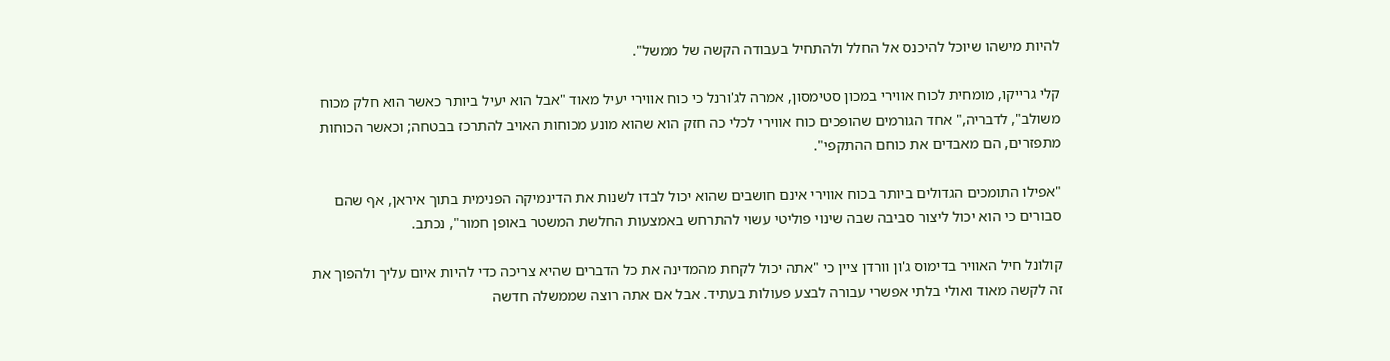להיות מישהו שיוכל להיכנס אל החלל ולהתחיל בעבודה הקשה של ממשל".

קלי גרייקו, מומחית לכוח אווירי במכון סטימסון, אמרה לג'ורנל כי כוח אווירי יעיל מאוד "אבל הוא יעיל ביותר כאשר הוא חלק מכוח משולב", לדבריה," אחד הגורמים שהופכים כוח אווירי לכלי כה חזק הוא שהוא מונע מכוחות האויב להתרכז בבטחה; וכאשר הכוחות מתפזרים, הם מאבדים את כוחם ההתקפי".

"אפילו התומכים הגדולים ביותר בכוח אווירי אינם חושבים שהוא יכול לבדו לשנות את הדינמיקה הפנימית בתוך איראן, אף שהם סבורים כי הוא יכול ליצור סביבה שבה שינוי פוליטי עשוי להתרחש באמצעות החלשת המשטר באופן חמור", נכתב.

קולונל חיל האוויר בדימוס ג'ון וורדן ציין כי "אתה יכול לקחת מהמדינה את כל הדברים שהיא צריכה כדי להיות איום עליך ולהפוך את זה לקשה מאוד ואולי בלתי אפשרי עבורה לבצע פעולות בעתיד. אבל אם אתה רוצה שממשלה חדשה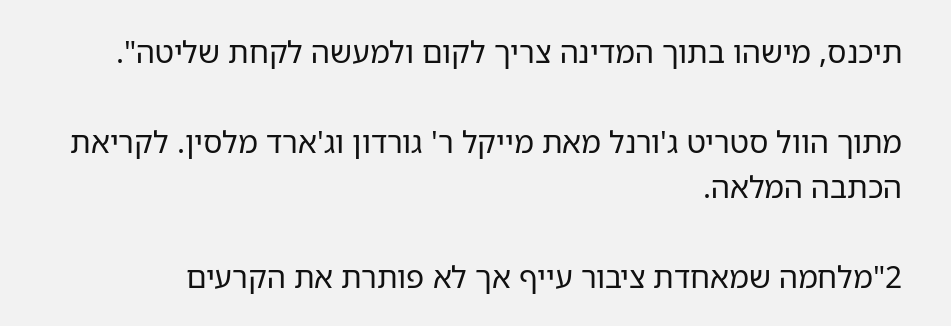תיכנס, מישהו בתוך המדינה צריך לקום ולמעשה לקחת שליטה".

מתוך הוול סטריט ג'ורנל מאת מייקל ר' גורדון וג'ארד מלסין. לקריאת הכתבה המלאה.

2"מלחמה שמאחדת ציבור עייף אך לא פותרת את הקרעים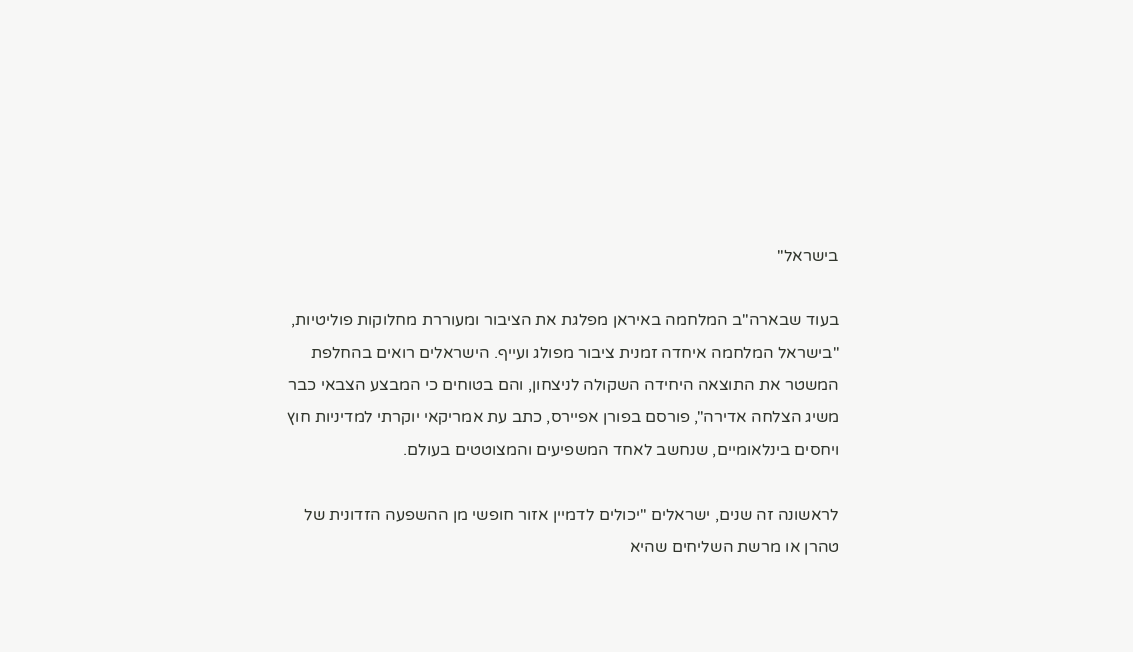בישראל"

בעוד שבארה"ב המלחמה באיראן מפלגת את הציבור ומעוררת מחלוקות פוליטיות, "בישראל המלחמה איחדה זמנית ציבור מפולג ועייף. הישראלים רואים בהחלפת המשטר את התוצאה היחידה השקולה לניצחון, והם בטוחים כי המבצע הצבאי כבר משיג הצלחה אדירה", פורסם בפורן אפיירס, כתב עת אמריקאי יוקרתי למדיניות חוץ ויחסים בינלאומיים, שנחשב לאחד המשפיעים והמצוטטים בעולם.

לראשונה זה שנים, ישראלים "יכולים לדמיין אזור חופשי מן ההשפעה הזדונית של טהרן או מרשת השליחים שהיא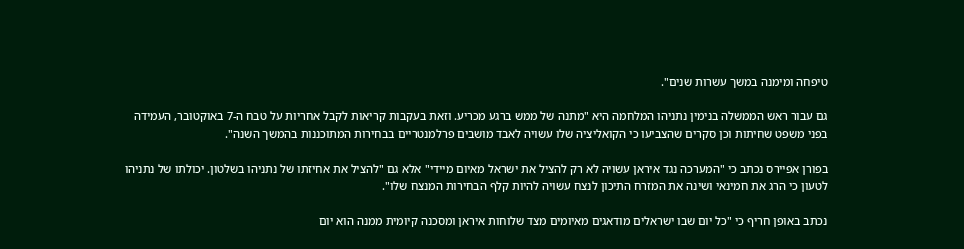טיפחה ומימנה במשך עשרות שנים".

גם עבור ראש הממשלה בנימין נתניהו המלחמה היא "מתנה של ממש ברגע מכריע. וזאת בעקבות קריאות לקבל אחריות על טבח ה-7 באוקטובר, העמידה בפני משפט שחיתות וכן סקרים שהצביעו כי הקואליציה שלו עשויה לאבד מושבים פרלמנטריים בבחירות המתוכננות בהמשך השנה".

בפורן אפיירס נכתב כי "המערכה נגד איראן עשויה לא רק להציל את ישראל מאיום מיידי" אלא גם "להציל את אחיזתו של נתניהו בשלטון. יכולתו של נתניהו לטעון כי הרג את חמינאי ושינה את המזרח התיכון לנצח עשויה להיות קלף הבחירות המנצח שלו".

נכתב באופן חריף כי "כל יום שבו ישראלים מודאגים מאיומים מצד שלוחות איראן ומסכנה קיומית ממנה הוא יום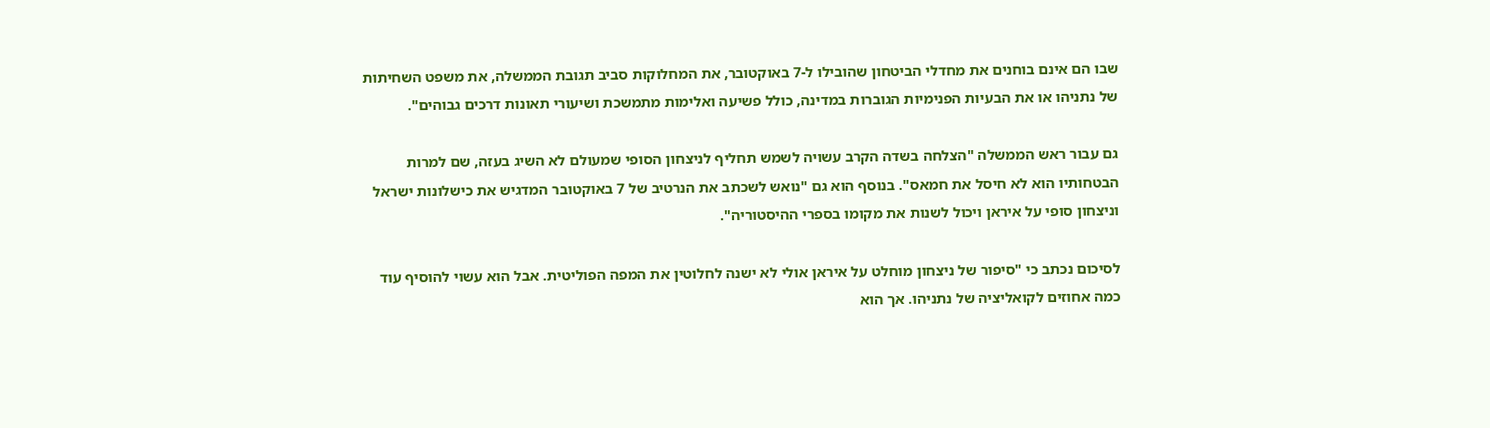שבו הם אינם בוחנים את מחדלי הביטחון שהובילו ל-7 באוקטובר, את המחלוקות סביב תגובת הממשלה, את משפט השחיתות של נתניהו או את הבעיות הפנימיות הגוברות במדינה, כולל פשיעה ואלימות מתמשכת ושיעורי תאונות דרכים גבוהים".

גם עבור ראש הממשלה "הצלחה בשדה הקרב עשויה לשמש תחליף לניצחון הסופי שמעולם לא השיג בעזה, שם למרות הבטחותיו הוא לא חיסל את חמאס". בנוסף הוא גם "נואש לשכתב את הנרטיב של 7 באוקטובר המדגיש את כישלונות ישראל וניצחון סופי על איראן ויכול לשנות את מקומו בספרי ההיסטוריה".

לסיכום נכתב כי "סיפור של ניצחון מוחלט על איראן אולי לא ישנה לחלוטין את המפה הפוליטית. אבל הוא עשוי להוסיף עוד כמה אחוזים לקואליציה של נתניהו. אך הוא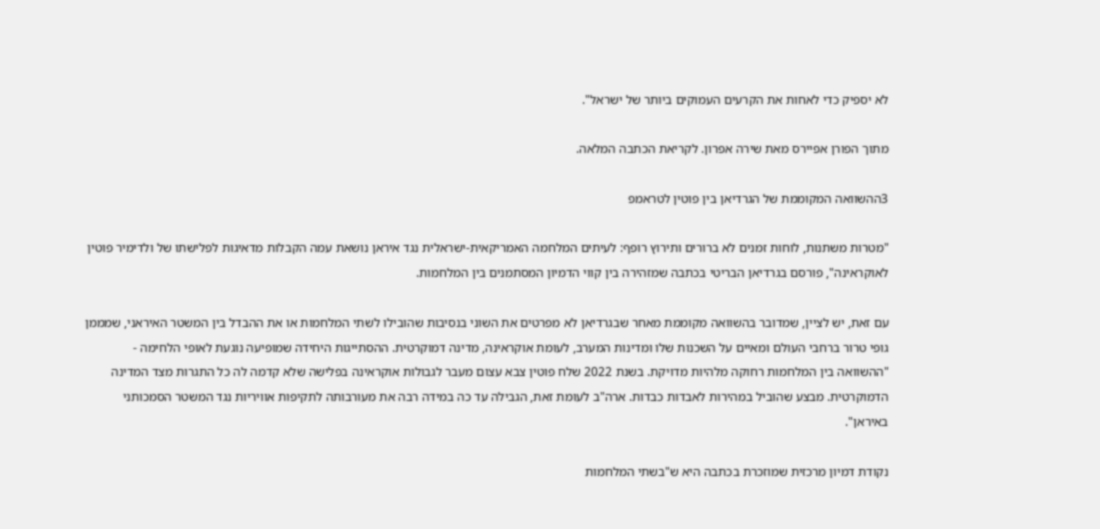לא יספיק כדי לאחות את הקרעים העמוקים ביותר של ישראל".

מתוך הפורן אפיירס מאת שירה אפרון. לקריאת הכתבה המלאה.

3ההשוואה המקוממת של הגרדיאן בין פוטין לטראמפ

"מטרות משתנות, לוחות זמנים לא ברורים ותירוץ רופף: לעיתים המלחמה האמריקאית-ישראלית נגד איראן נושאת עמה הקבלות מדאיגות לפלישתו של ולדימיר פוטין לאוקראינה", פורסם בגרדיאן הבריטי בכתבה שמזהירה בין קווי הדמיון המסתמנים בין המלחמות.

עם זאת, יש לציין, שמדובר בהשוואה מקוממת מאחר שבגרדיאן לא מפרטים את השוני בנסיבות שהובילו לשתי המלחמות או את ההבדל בין המשטר האיראני, שמממן גופי טרור ברחבי העולם ומאיים על השכנות שלו ומדינות המערב, לעומת אוקראינה, מדינה דמוקרטית. ההסתייגות היחידה שמופיעה נוגעת לאופי הלחימה - "ההשוואה בין המלחמות רחוקה מלהיות מדויקת. בשנת 2022 שלח פוטין צבא עצום מעבר לגבולות אוקראינה בפלישה שלא קדמה לה כל התגרות מצד המדינה הדמוקרטית. מבצע שהוביל במהירות לאבדות כבדות. ארה"ב לעומת זאת, הגבילה עד כה במידה רבה את מעורבותה לתקיפות אוויריות נגד המשטר הסמכותני באיראן".

נקודת דמיון מרכזית שמוזכרת בכתבה היא ש"בשתי המלחמות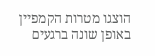הוצגו מטרות הקמפיין באופן שונה ברגעים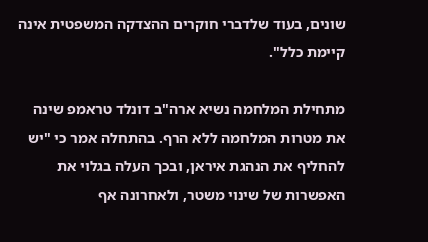שונים, בעוד שלדברי חוקרים ההצדקה המשפטית אינה קיימת כלל".

מתחילת המלחמה נשיא ארה"ב דונלד טראמפ שינה את מטרות המלחמה ללא הרף. בהתחלה אמר כי "יש להחליף את הנהגת איראן, ובכך העלה בגלוי את האפשרות של שינוי משטר, ולאחרונה אף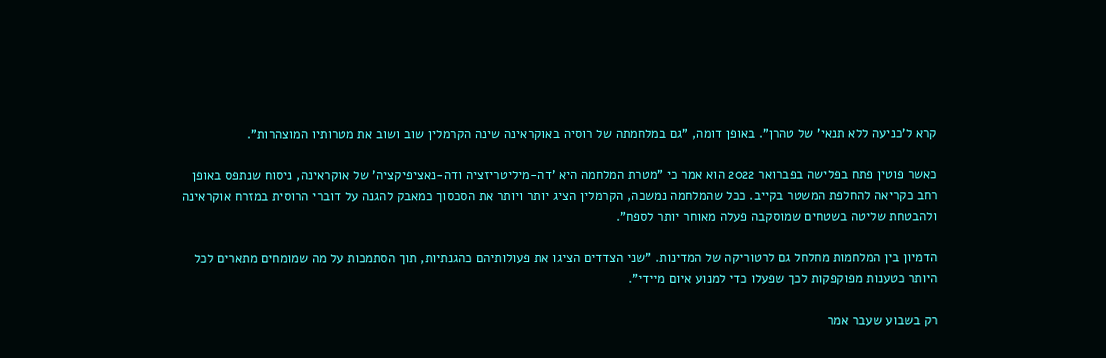קרא ל'כניעה ללא תנאי' של טהרן". באופן דומה, "גם במלחמתה של רוסיה באוקראינה שינה הקרמלין שוב ושוב את מטרותיו המוצהרות".

כאשר פוטין פתח בפלישה בפברואר 2022 הוא אמר כי "מטרת המלחמה היא 'דה-מיליטריזציה ודה-נאציפיקציה' של אוקראינה, ניסוח שנתפס באופן רחב כקריאה להחלפת המשטר בקייב. ככל שהמלחמה נמשכה, הקרמלין הציג יותר ויותר את הסכסוך כמאבק להגנה על דוברי הרוסית במזרח אוקראינה ולהבטחת שליטה בשטחים שמוסקבה פעלה מאוחר יותר לספח".

הדמיון בין המלחמות מחלחל גם לרטוריקה של המדינות. "שני הצדדים הציגו את פעולותיהם כהגנתיות, תוך הסתמכות על מה שמומחים מתארים לכל היותר כטענות מפוקפקות לכך שפעלו כדי למנוע איום מיידי".

רק בשבוע שעבר אמר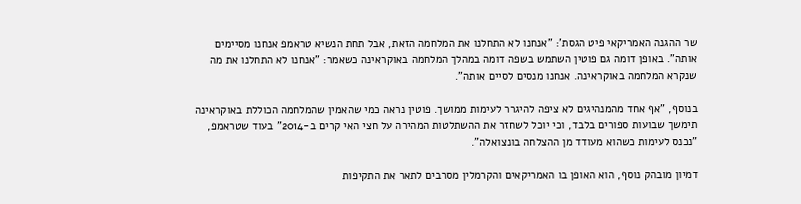שר ההגנה האמריקאי פיט הגסת': "אנחנו לא התחלנו את המלחמה הזאת, אבל תחת הנשיא טראמפ אנחנו מסיימים אותה". באופן דומה גם פוטין השתמש בשפה דומה במהלך המלחמה באוקראינה כשאמר: "אנחנו לא התחלנו את מה שנקרא המלחמה באוקראינה. אנחנו מנסים לסיים אותה".

בנוסף, "אף אחד מהמנהיגים לא ציפה להיגרר לעימות ממושך. פוטין נראה כמי שהאמין שהמלחמה הכוללת באוקראינה תימשך שבועות ספורים בלבד, וכי יוכל לשחזר את ההשתלטות המהירה על חצי האי קרים ב-2014" בעוד שטראמפ, "נכנס לעימות כשהוא מעודד מן ההצלחה בונצואלה".

דמיון מובהק נוסף, הוא האופן בו האמריקאים והקרמלין מסרבים לתאר את התקיפות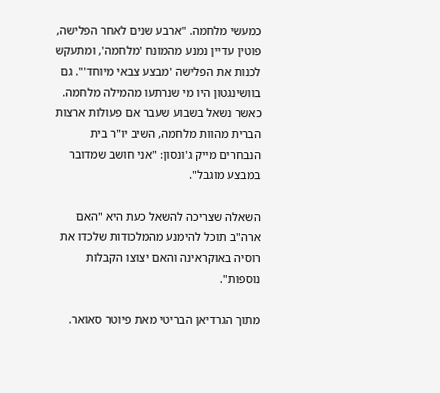כמעשי מלחמה. "ארבע שנים לאחר הפלישה, פוטין עדיין נמנע מהמונח 'מלחמה', ומתעקש לכנות את הפלישה 'מבצע צבאי מיוחד'". גם בוושינגטון היו מי שנרתעו מהמילה מלחמה. כאשר נשאל בשבוע שעבר אם פעולות ארצות הברית מהוות מלחמה, השיב יו"ר בית הנבחרים מייק ג'ונסון: "אני חושב שמדובר במבצע מוגבל".

השאלה שצריכה להשאל כעת היא "האם ארה"ב תוכל להימנע מהמלכודות שלכדו את רוסיה באוקראינה והאם יצוצו הקבלות נוספות".

מתוך הגרדיאן הבריטי מאת פיוטר סאואר.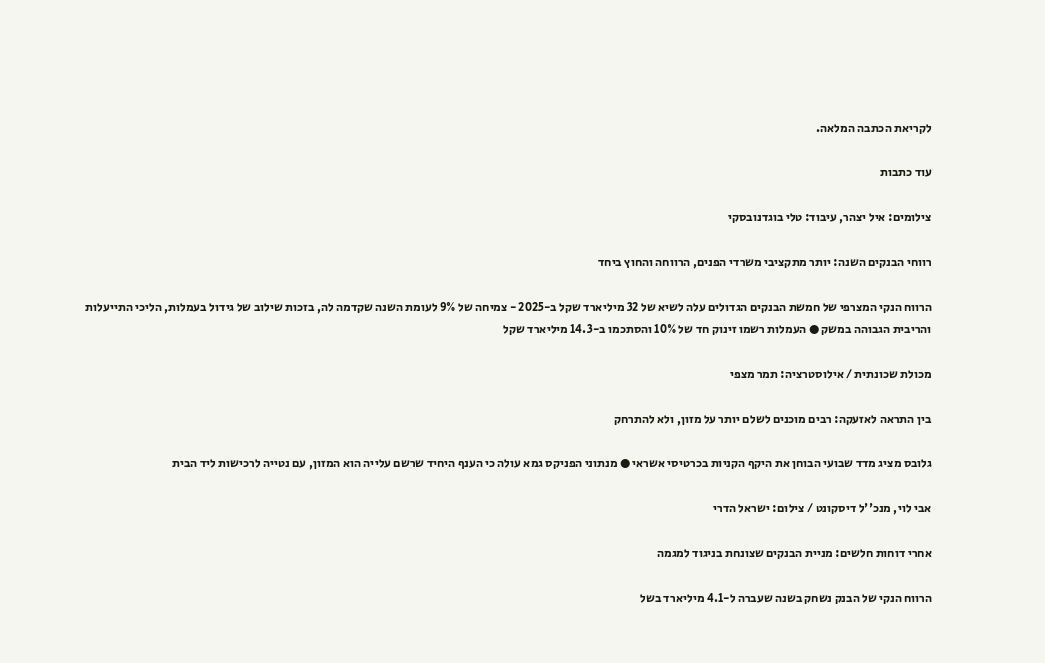לקריאת הכתבה המלאה.

עוד כתבות

צילומים: איל יצהר, עיבוד: טלי בוגדנובסקי

רווחי הבנקים השנה: יותר מתקציבי משרדי הפנים, הרווחה והחוץ ביחד

הרווח הנקי המצרפי של חמשת הבנקים הגדולים עלה לשיא של 32 מיליארד שקל ב-2025 - צמיחה של 9% לעומת השנה שקדמה לה, בזכות שילוב של גידול בעמלות, הליכי התייעלות והריבית הגבוהה במשק ● העמלות רשמו זינוק חד של 10% והסתכמו ב-14.3 מיליארד שקל

מכולת שכונתית / אילוסטרציה: תמר מצפי

בין התראה לאזעקה: רבים מוכנים לשלם יותר על מזון, ולא להתרחק

גלובס מציג מדד שבועי הבוחן את היקף הקניות בכרטיסי אשראי ● מנתוני הפניקס גמא עולה כי הענף היחיד שרשם עלייה הוא המזון, עם נטייה לרכישות ליד הבית

אבי לוי, מנכ''ל דיסקונט / צילום: ישראל הדרי

אחרי דוחות חלשים: מניית הבנקים שצונחת בניגוד למגמה

הרווח הנקי של הבנק נשחק בשנה שעברה ל-4.1 מיליארד בשל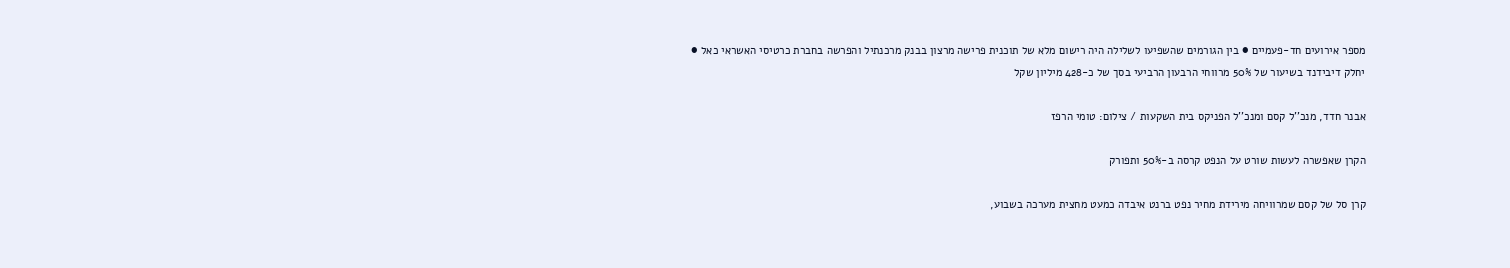מספר אירועים חד-פעמיים ● בין הגורמים שהשפיעו לשלילה היה רישום מלא של תוכנית פרישה מרצון בבנק מרכנתיל והפרשה בחברת כרטיסי האשראי כאל ● יחלק דיבידנד בשיעור של 50% מרווחי הרבעון הרביעי בסך של כ-428 מיליון שקל

אבנר חדד, מנכ''ל קסם ומנכ''ל הפניקס בית השקעות / צילום: טומי הרפז

הקרן שאפשרה לעשות שורט על הנפט קרסה ב-50% ותפורק

קרן סל של קסם שמרוויחה מירידת מחיר נפט ברנט איבדה כמעט מחצית מערכה בשבוע,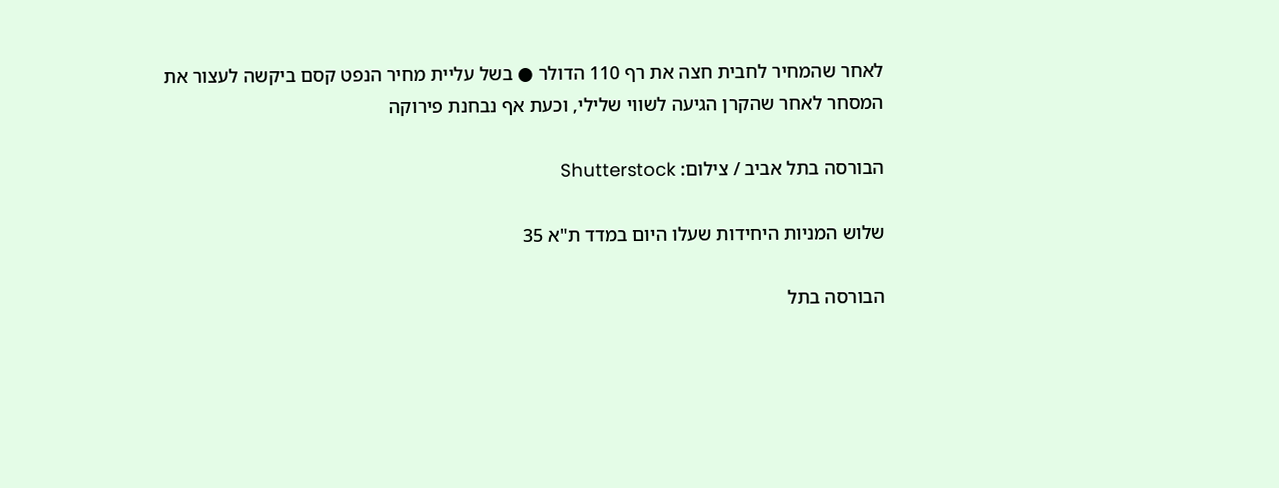לאחר שהמחיר לחבית חצה את רף 110 הדולר ● בשל עליית מחיר הנפט קסם ביקשה לעצור את המסחר לאחר שהקרן הגיעה לשווי שלילי, וכעת אף נבחנת פירוקה

הבורסה בתל אביב / צילום: Shutterstock

שלוש המניות היחידות שעלו היום במדד ת"א 35

הבורסה בתל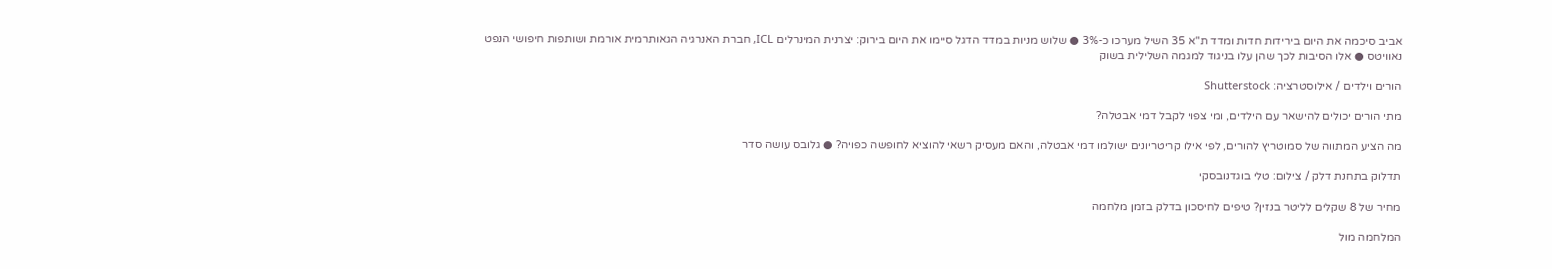אביב סיכמה את היום בירידות חדות ומדד ת"א 35 השיל מערכו כ-3% ● שלוש מניות במדד הדגל סיימו את היום בירוק: יצרנית המינרלים ICL, חברת האנרגיה הגאותרמית אורמת ושותפות חיפושי הנפט נאוויטס ● אלו הסיבות לכך שהן עלו בניגוד למגמה השלילית בשוק

הורים וילדים / אילוסטרציה: Shutterstock

מתי הורים יכולים להישאר עם הילדים, ומי צפוי לקבל דמי אבטלה?

מה הציע המתווה של סמוטריץ להורים, לפי אילו קריטריונים ישולמו דמי אבטלה, והאם מעסיק רשאי להוציא לחופשה כפויה? ● גלובס עושה סדר

תדלוק בתחנת דלק / צילום: טלי בוגדנובסקי

מחיר של 8 שקלים לליטר בנזין? טיפים לחיסכון בדלק בזמן מלחמה

המלחמה מול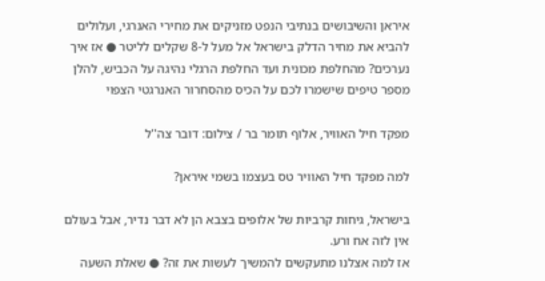איראן והשיבושים בנתיבי הנפט מזניקים את מחירי האנרגי, ועלולים להביא את מחיר הדלק בישראל אל מעל ל-8 שקלים לליטר ● אז איך נערכים? מהחלפת מכונית ועד החלפת הרגלי נהיגה על הכביש, להלן מספר טיפים שישמרו לכם על הכיס מהסחרור האנרגטי הצפוי

מפקד חיל האוויר, אלוף תומר בר / צילום: דובר צה''ל

למה מפקד חיל האוויר טס בעצמו בשמי איראן?

בישראל, גיחות קרביות של אלופים בצבא הן לא דבר נדיר, אבל בעולם אין לזה אח ורע.
אז למה אצלנו מתעקשים להמשיך לעשות את זה? ● שאלת השעה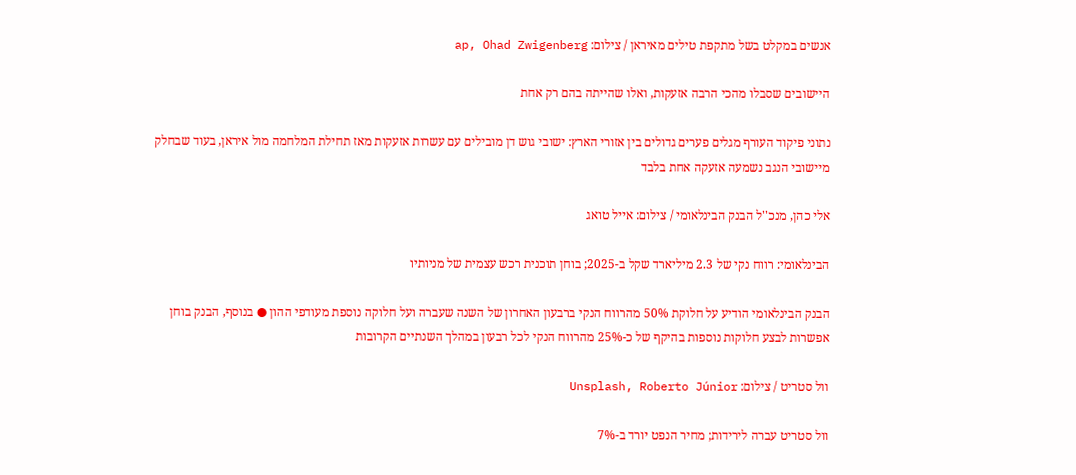אנשים במקלט בשל מתקפת טילים מאיראן / צילום: ap, Ohad Zwigenberg

היישובים שסבלו מהכי הרבה אזעקות, ואלו שהייתה בהם רק אחת

נתוני פיקוד העורף מגלים פערים גדולים בין אזורי הארץ: ישובי גוש דן מובילים עם עשרות אזעקות מאז תחילת המלחמה מול איראן, בעוד שבחלק מיישובי הנגב נשמעה אזעקה אחת בלבד

אלי כהן, מנכ''ל הבנק הבינלאומי / צילום: אייל טואג

הבינלאומי: רווח נקי של 2.3 מיליארד שקל ב-2025; בוחן תוכנית רכש עצמית של מניותיו

הבנק הבינלאומי הודיע על חלוקת 50% מהרווח הנקי ברבעון האחרון של השנה שעברה ועל חלוקה נוספת מעודפי ההון ● בנוסף, הבנק בוחן אפשרות לבצע חלוקות נוספות בהיקף של כ-25% מהרווח הנקי לכל רבעון במהלך השנתיים הקרובות

וול סטריט / צילום: Unsplash, Roberto Júnior

וול סטריט עברה לירידות; מחיר הנפט יורד ב-7%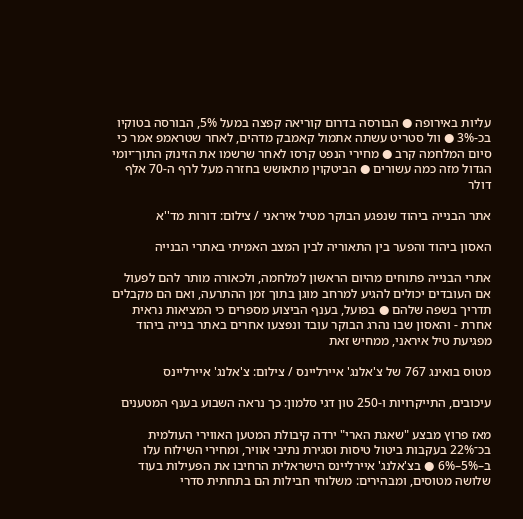עליות באירופה ● הבורסה בדרום קוריאה קפצה במעל 5%, הבורסה בטוקיו בכ-3% ● וול סטריט עשתה אתמול קאמבק מדהים, לאחר שטראמפ אמר כי סיום המלחמה קרב ● מחירי הנפט קרסו לאחר שרשמו את הזינוק התוך־יומי הגדול מזה כמה עשורים ● הביטקוין מתאושש בחזרה מעל לרף ה-70 אלף דולר

אתר הבנייה ביהוד שנפגע הבוקר מטיל איראני / צילום: דורות מד''א

האסון ביהוד והפער בין התאוריה לבין המצב האמיתי באתרי הבנייה

אתרי הבנייה פתוחים מהיום הראשון למלחמה, ולכאורה מותר להם לפעול אם העובדים יכולים להגיע למרחב מוגן בתוך זמן ההתרעה, ואם הם מקבלים תדריך בשפה שלהם ● בפועל, בענף הביצוע מספרים כי המציאות נראית אחרת - והאסון שבו נהרג הבוקר עובד ונפצעו אחרים באתר בנייה ביהוד מפגיעת טיל איראני, ממחיש זאת

מטוס בואינג 767 של צ'אלנג' איירליינס / צילום: צ'אלנג' איירליינס

עיכובים, התייקרויות ו-250 טון דגי סלמון: כך נראה השבוע בענף המטענים

מאז פרוץ מבצע "שאגת הארי" ירדה קיבולת המטען האווירי העולמית בכ־22% בעקבות ביטול טיסות וסגירת נתיבי אוויר, ומחירי השילוח עלו ב–5%–6% ● בצ'אלנג' איירליינס הישראלית הרחיבו את הפעילות בעוד שלושה מטוסים, ומבהירים: משלוחי חבילות הם בתחתית סדרי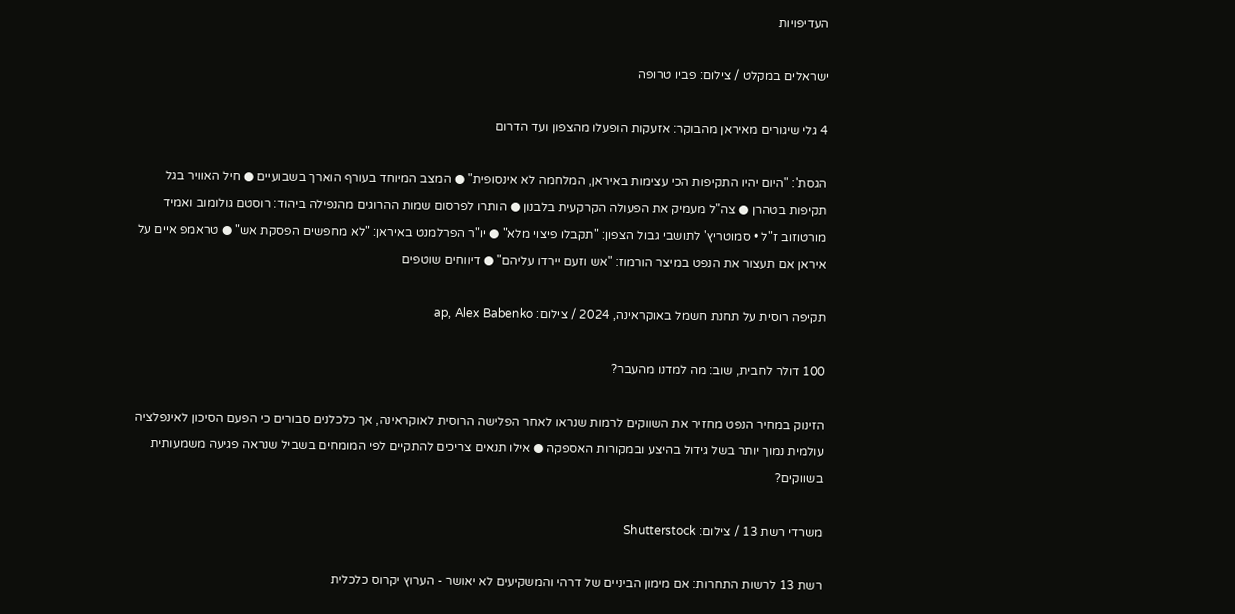העדיפויות

ישראלים במקלט / צילום: פביו טרופה

4 גלי שיגורים מאיראן מהבוקר: אזעקות הופעלו מהצפון ועד הדרום

הגסת': "היום יהיו התקיפות הכי עצימות באיראן, המלחמה לא אינסופית" ● המצב המיוחד בעורף הוארך בשבועיים ● חיל האוויר בגל תקיפות בטהרן ● צה"ל מעמיק את הפעולה הקרקעית בלבנון ● הותרו לפרסום שמות ההרוגים מהנפילה ביהוד: רוסטם גולומוב ואמיד מורטוזוב ז"ל • סמוטריץ' לתושבי גבול הצפון: "תקבלו פיצוי מלא" ● יו"ר הפרלמנט באיראן: "לא מחפשים הפסקת אש" ● טראמפ איים על איראן אם תעצור את הנפט במיצר הורמוז: "אש וזעם יירדו עליהם" ● דיווחים שוטפים

תקיפה רוסית על תחנת חשמל באוקראינה, 2024 / צילום: ap, Alex Babenko

100 דולר לחבית, שוב: מה למדנו מהעבר?

הזינוק במחיר הנפט מחזיר את השווקים לרמות שנראו לאחר הפלישה הרוסית לאוקראינה, אך כלכלנים סבורים כי הפעם הסיכון לאינפלציה עולמית נמוך יותר בשל גידול בהיצע ובמקורות האספקה ● אילו תנאים צריכים להתקיים לפי המומחים בשביל שנראה פגיעה משמעותית בשווקים?

משרדי רשת 13 / צילום: Shutterstock

רשת 13 לרשות התחרות: אם מימון הביניים של דרהי והמשקיעים לא יאושר - הערוץ יקרוס כלכלית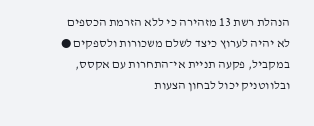הנהלת רשת 13 מזהירה כי ללא הזרמת הכספים לא יהיה לערוץ כיצד לשלם משכורות ולספקים ● במקביל, פקעה תניית אי־התחרות עם אקסס, ובלווטניק יכול לבחון הצעות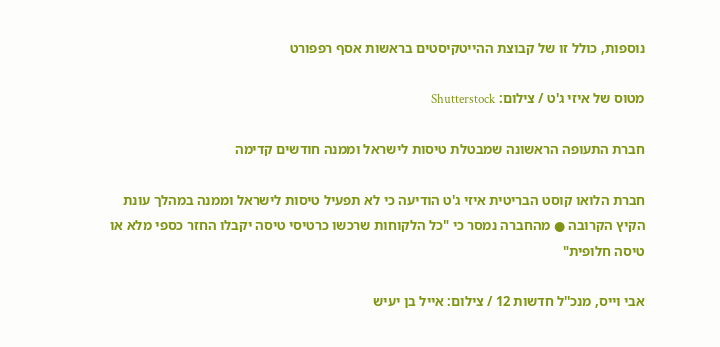נוספות, כולל זו של קבוצת ההייטקיסטים בראשות אסף רפפורט

מטוס של איזי ג'ט / צילום: Shutterstock

חברת התעופה הראשונה שמבטלת טיסות לישראל וממנה חודשים קדימה

חברת הלואו קוסט הבריטית איזי ג'ט הודיעה כי לא תפעיל טיסות לישראל וממנה במהלך עונת הקיץ הקרובה ● מהחברה נמסר כי "כל הלקוחות שרכשו כרטיסי טיסה יקבלו החזר כספי מלא או טיסה חלופית"

אבי וייס, מנכ''ל חדשות 12 / צילום: אייל בן יעיש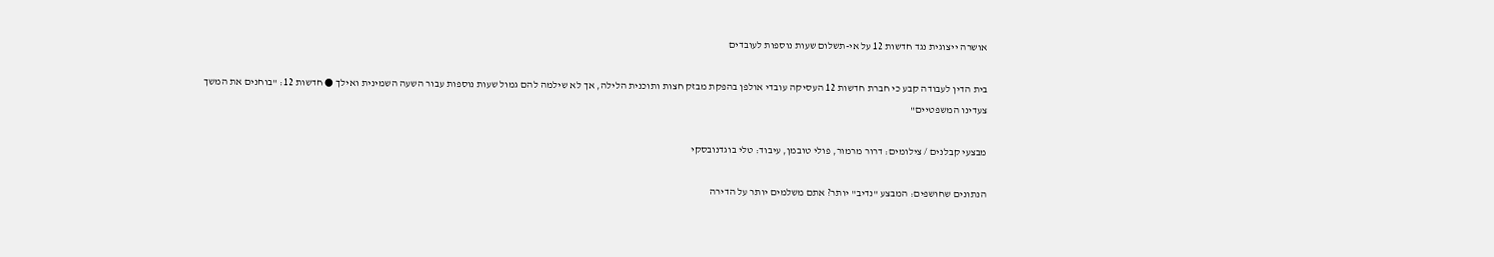אושרה ייצוגית נגד חדשות 12 על אי-תשלום שעות נוספות לעובדים

בית הדין לעבודה קבע כי חברת חדשות 12 העסיקה עובדי אולפן בהפקת מבזק חצות ותוכנית הלילה, אך לא שילמה להם גמול שעות נוספות עבור השעה השמינית ואילך ● חדשות 12: "בוחנים את המשך צעדינו המשפטיים"

מבצעי קבלנים / צילומים: דרור מרמור, פולי טובמן, עיבוד: טלי בוגדנובסקי

הנתונים שחושפים: המבצע "נדיב" יותר? אתם משלמים יותר על הדירה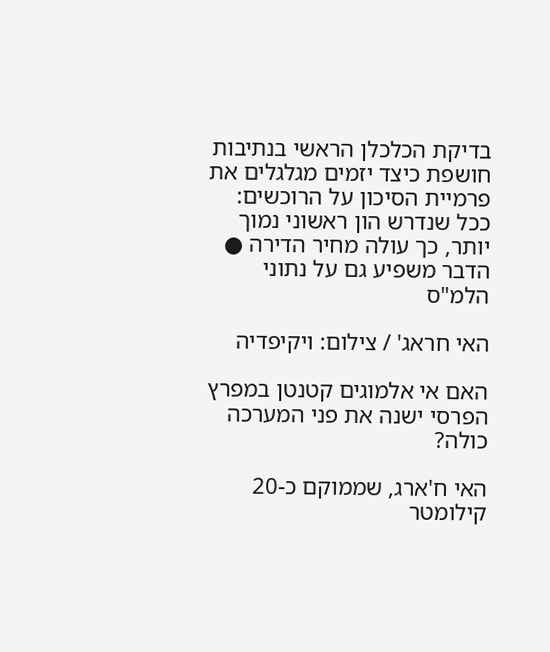בדיקת הכלכלן הראשי בנתיבות חושפת כיצד יזמים מגלגלים את פרמיית הסיכון על הרוכשים: ככל שנדרש הון ראשוני נמוך יותר, כך עולה מחיר הדירה ● הדבר משפיע גם על נתוני הלמ"ס

האי חראג' / צילום: ויקיפדיה

האם אי אלמוגים קטנטן במפרץ הפרסי ישנה את פני המערכה כולה?

האי ח'ארג, שממוקם כ-20 קילומטר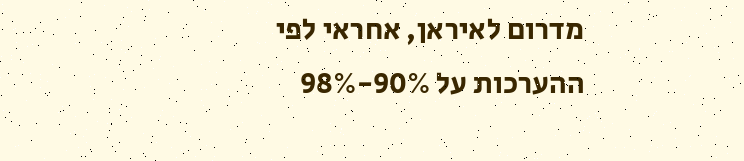מדרום לאיראן, אחראי לפי ההערכות על 90%-98%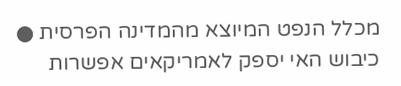מכלל הנפט המיוצא מהמדינה הפרסית ● כיבוש האי יספק לאמריקאים אפשרות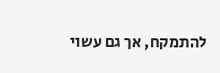להתמקח, אך גם עשוי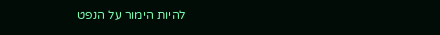להיות הימור על הנפט